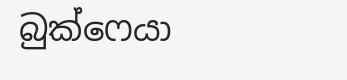බුක්ෆෙයා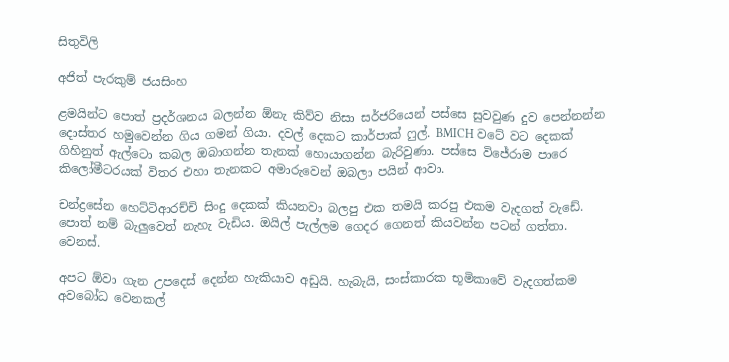සිතුවිලි

අජිත් පැරකුම් ජයසිංහ

ළමයින්ට පොත් ප්‍රදර්ශනය බලන්න ඕනැ කිව්ව නිසා සර්ජරියෙන් පස්සෙ සුවවුණ දුව පෙන්නන්න දොස්තර හමුවෙන්න ගිය ගමන් ගියා. දවල් දෙකට කාර්පාක් ෆුල්. BMICH වටේ වට දෙකක් ගිහිනුත් ඇල්ටො කබල ඔබාගන්න තැනක් හොයාගන්න බැරිවුණා. පස්සෙ විජේරාම පාරෙ කිලෝමීටරයක් විතර එහා තැනකට අමාරුවෙන් ඔබලා පයින් ආවා.

චන්ද්‍රසේන හෙට්ටිආරච්චි සිංදු දෙකක් කියනවා බලපු එක තමයි කරපු එකම වැදගත් වැඩේ. පොත් නම් බැලුවෙත් නැහැ වැඩිය. ඔයිල් පැල්ලම ගෙදර ගෙනත් කියවන්න පටන් ගත්තා. වෙනස්.

අපට ඕවා ගැන උපදෙස් දෙන්න හැකියාව අඩුයි. හැබැයි, සංස්කාරක භූමිකාවේ වැදගත්කම අවබෝධ වෙනකල්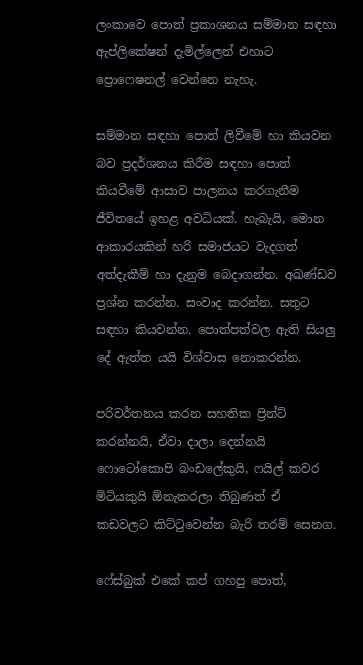ලංකාවෙ පොත් ප්‍රකාශනය සම්මාන සඳහා ඇප්ලිකේෂන් දැමිල්ලෙන් එහාට ප්‍රොෆෙෂනල් වෙන්නෙ නැහැ.

සම්මාන සඳහා පොත් ලිවීමේ හා කියවන බව ප්‍රදර්ශනය කිරීම සඳහා පොත් කියවීමේ ආසාව පාලනය කරගැනීම ජීවිතයේ ඉහළ අවධියක්. හැබැයි, මොන ආකාරයකින් හරි සමාජයට වැදගත් අත්දැකීම් හා දැනුම බෙදාගන්න. අඛණ්ඩව ප්‍රශ්න කරන්න. සංවාද කරන්න. සතුට සඳහා කියවන්න. පොත්පත්වල ඇති සියලු දේ ඇත්ත යයි විශ්වාස නොකරන්න.

පරිවර්තනය කරන සහතික ප්‍රින්ට් කරන්නයි, ඒවා දාලා දෙන්නයි ෆොටෝකොපි බංඩලේකුයි, ෆයිල් කවර මිටියකුයි ඕනැකරලා තිබුණත් ඒ කඩවලට කිට්ටුවෙන්න බැරි තරම් සෙනග.

ෆේස්බුක් එකේ කප් ගහපු පොත්,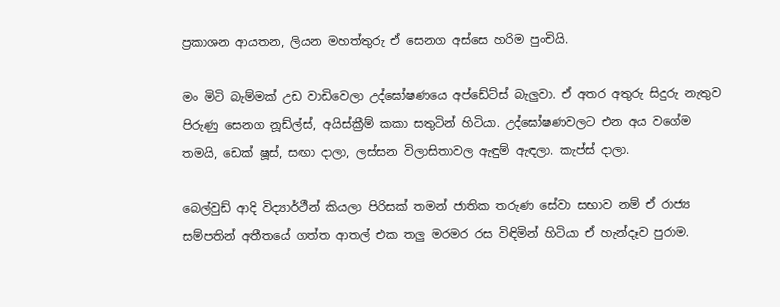ප්‍රකාශන ආයතන, ලියන මහත්තුරු ඒ සෙනග අස්සෙ හරිම පුංචියි.

මං මිටි බැම්මක් උඩ වාඩිවෙලා උද්ඝෝෂණයෙ අප්ඩේට්ස් බැලුවා. ඒ අතර අතුරු සිදුරු නැතුව පිරුණු සෙනග නූඩ්ල්ස්, අයිස්ක්‍රීම් කකා සතුටින් හිටියා. උද්ඝෝෂණවලට එන අය වගේම තමයි, ඩෙක් ෂූස්, සඟා දාලා, ලස්සන විලාසිතාවල ඇඳුම් ඇඳලා. කැප්ස් දාලා.

බෙල්වුඩ් ආදි විද්‍යාර්ථීන් කියලා පිරිසක් තමන් ජාතික තරුණ සේවා සභාව නම් ඒ රාජ්‍ය සම්පතින් අතීතයේ ගත්ත ආතල් එක තලු මරමර රස විඳිමින් හිටියා ඒ හැන්දෑව පුරාම.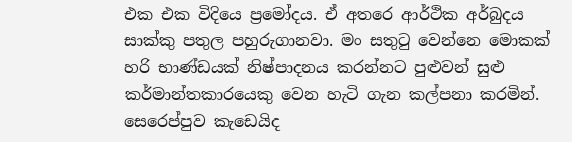එක එක විදියෙ ප්‍රමෝදය. ඒ අතරෙ ආර්ථික අර්බුදය සාක්කු පතුල පහුරුගානවා. මං සතුටු වෙන්නෙ මොකක් හරි භාණ්ඩයක් නිෂ්පාදනය කරන්නට පුළුවන් සුළු කර්මාන්තකාරයෙකු වෙන හැටි ගැන කල්පනා කරමින්. සෙරෙප්පුව කැඩෙයිද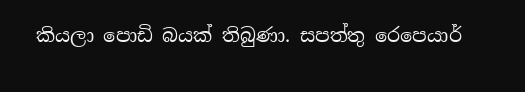කියලා පොඩි බයක් තිබුණා. සපත්තු රෙපෙයාර්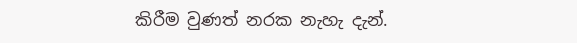කිරීම වුණත් නරක නැහැ දැන්.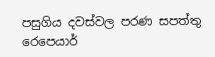පසුගිය දවස්වල පරණ සපත්තු රෙපෙයාර්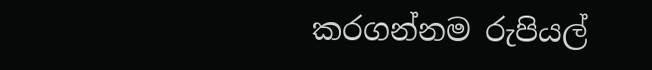කරගන්නම රුපියල්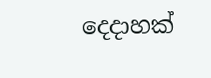දෙදාහක්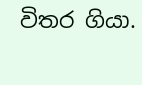විතර ගියා.